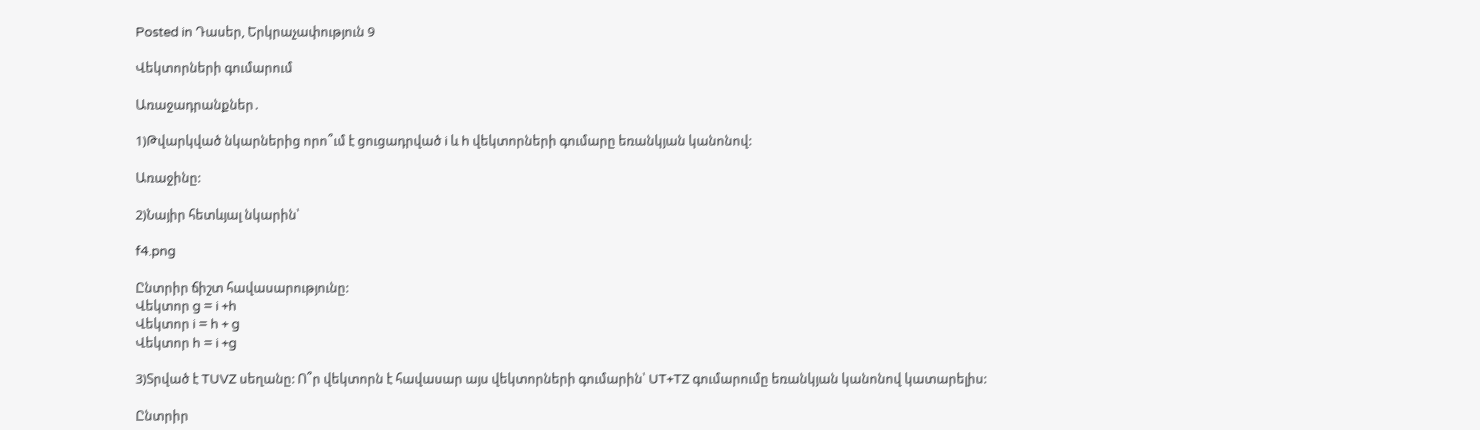Posted in Դասեր, Երկրաչափություն 9

Վեկտորների գումարում

Առաջադրանքներ․

1)Թվարկված նկարներից որո՞ւմ է ցուցադրված i և h վեկտորների գումարը եռանկյան կանոնով:

Առաջինը:

2)Նայիր հետևյալ նկարին՝

f4.png

Ընտրիր ճիշտ հավասարությունը:
Վեկտոր g = i +h
Վեկտոր i = h + g
Վեկտոր h = i +g

3)Տրված է TUVZ սեղանը: Ո՞ր վեկտորն է հավասար այս վեկտորների գումարին՝ UT+TZ գումարումը եռանկյան կանոնով կատարելիս:

Ընտրիր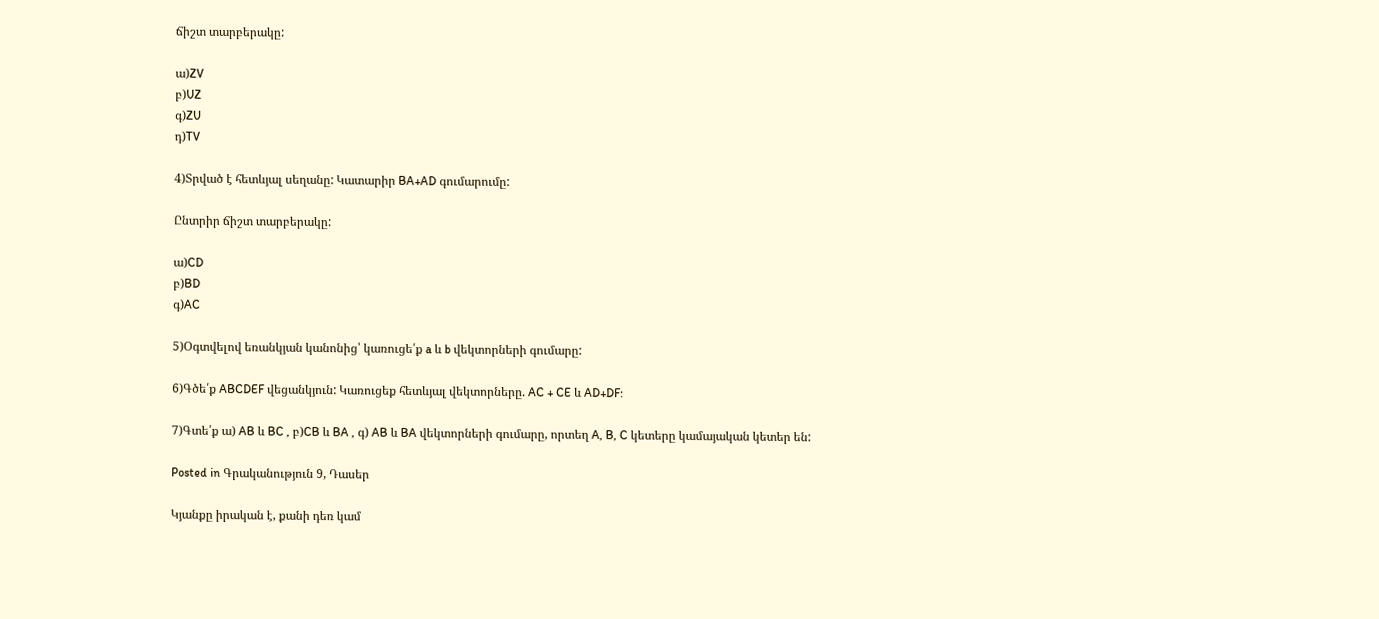ճիշտ տարբերակը:

ա)ZV
բ)UZ
գ)ZU
դ)TV

4)Տրված է հետևյալ սեղանը: Կատարիր BA+AD գումարումը:

Ընտրիր ճիշտ տարբերակը:

ա)CD
բ)BD
գ)AC

5)Օգտվելով եռանկյան կանոնից՝ կառուցե՛ք a և b վեկտորների գումարը:

6)Գծե՛ք ABCDEF վեցանկյուն: Կառուցեք հետևյալ վեկտորները. AC + CE և AD+DF:

7)Գտե՛ք ա) AB և BC , բ)CB և BA , գ) AB և BA վեկտորների գումարը, որտեղ A, B, C կետերը կամայական կետեր են:

Posted in Գրականություն 9, Դասեր

Կյանքը իրական է, քանի դեռ կամ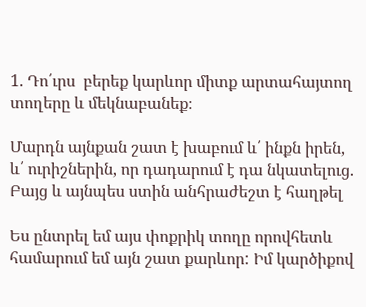1. Դո՛ւրս  բերեք կարևոր միտք արտահայտող տողերը և մեկնաբանեք։

Մարդն այնքան շատ է խաբում և՛ ինքն իրեն, և՛ ուրիշներին, որ դադարում է դա նկատելուց. Բայց և այնպես ստին անհրաժեշտ է հաղթել

Ես ընտրել եմ այս փոքրիկ տողը որովհետև համարում եմ այն շատ քարևոր: Իմ կարծիքով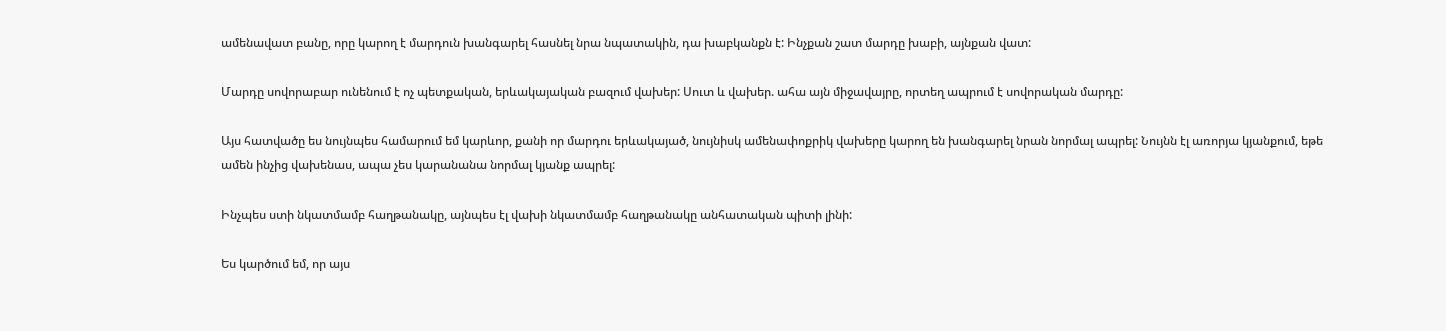ամենավատ բանը, որը կարող է մարդուն խանգարել հասնել նրա նպատակին, դա խաբկանքն է: Ինչքան շատ մարդը խաբի, այնքան վատ:

Մարդը սովորաբար ունենում է ոչ պետքական, երևակայական բազում վախեր: Սուտ և վախեր. ահա այն միջավայրը, որտեղ ապրում է սովորական մարդը:

Այս հատվածը ես նույնպես համարում եմ կարևոր, քանի որ մարդու երևակայած, նույնիսկ ամենափոքրիկ վախերը կարող են խանգարել նրան նորմալ ապրել: Նույնն էլ առորյա կյանքում, եթե ամեն ինչից վախենաս, ապա չես կարանանա նորմալ կյանք ապրել:

Ինչպես ստի նկատմամբ հաղթանակը, այնպես էլ վախի նկատմամբ հաղթանակը անհատական պիտի լինի:

Ես կարծում եմ, որ այս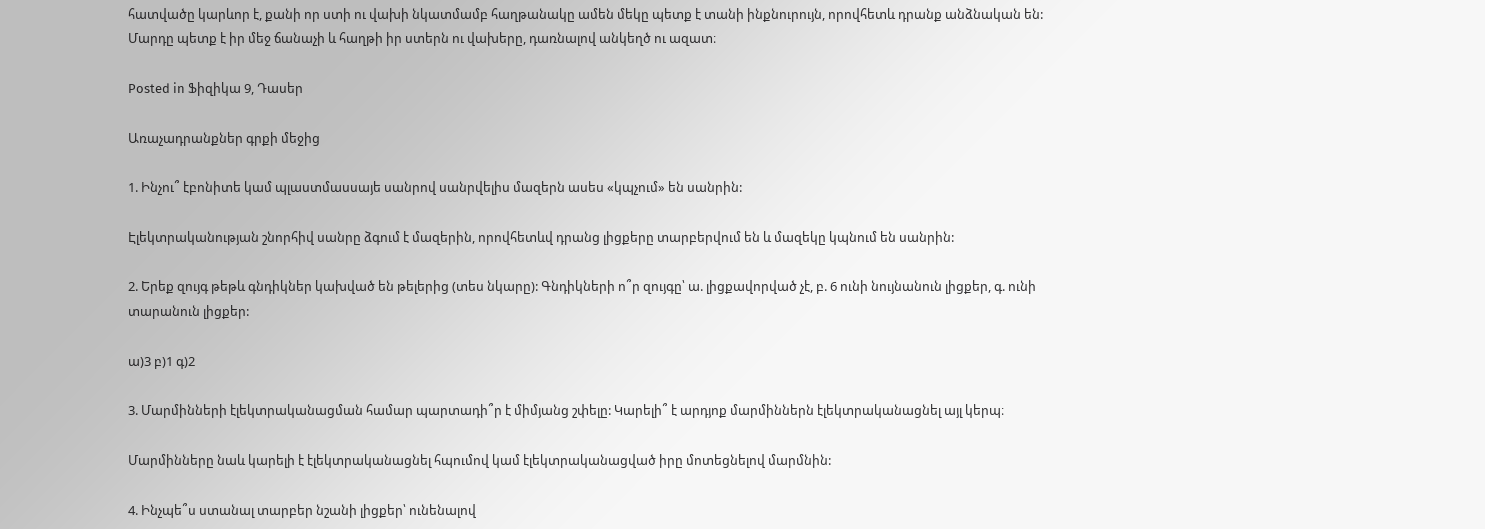հատվածը կարևոր է, քանի որ ստի ու վախի նկատմամբ հաղթանակը ամեն մեկը պետք է տանի ինքնուրույն, որովհետև դրանք անձնական են: Մարդը պետք է իր մեջ ճանաչի և հաղթի իր ստերն ու վախերը, դառնալով անկեղծ ու ազատ։

Posted in Ֆիզիկա 9, Դասեր

Առաչադրանքներ գրքի մեջից

1. Ինչու՞ էբոնիտե կամ պլաստմասսայե սանրով սանրվելիս մազերն ասես «կպչում» են սանրին:

Էլեկտրականության շնորհիվ սանրը ձգում է մազերին, որովհետևվ դրանց լիցքերը տարբերվում են և մազեկը կպնում են սանրին:

2. Երեք զույգ թեթև գնդիկներ կախված են թելերից (տես նկարը): Գնդիկների ո՞ր զույգը՝ ա. լիցքավորված չէ, բ. 6 ունի նույնանուն լիցքեր, գ. ունի տարանուն լիցքեր:

ա)3 բ)1 գ)2

3. Մարմինների էլեկտրականացման համար պարտադի՞ր է միմյանց շփելը: Կարելի՞ է արդյոք մարմիններն էլեկտրականացնել այլ կերպ։

Մարմինները նաև կարելի է էլեկտրականացնել հպումով կամ էլեկտրականացված իրը մոտեցնելով մարմնին:

4. Ինչպե՞ս ստանալ տարբեր նշանի լիցքեր՝ ունենալով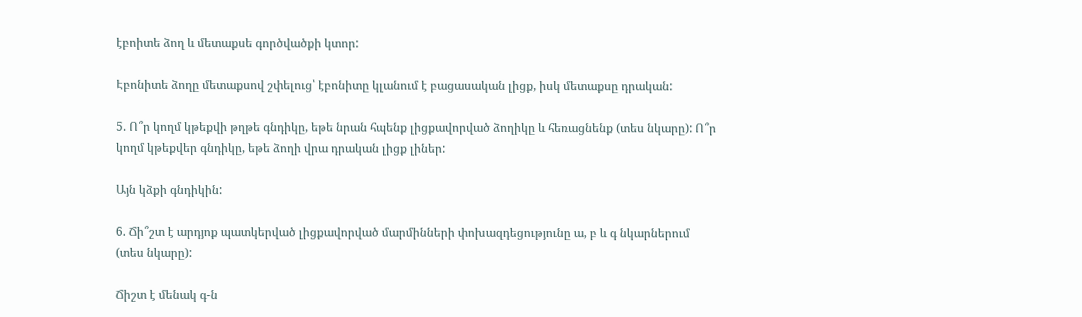էբոիտե ձող և մետաքսե գործվածքի կտոր:

Էբոնիտե ձողը մետաքսով շփելուց՝ էբոնիտը կլանում է բացասական լիցք, իսկ մետաքսը դրական:

5. Ո՞ր կողմ կթեքվի թղթե գնդիկը, եթե նրան հպենք լիցքավորված ձողիկը և հեռացնենք (տես նկարը): Ո՞ր կողմ կթեքվեր գնդիկը, եթե ձողի վրա դրական լիցք լիներ:

Այն կձքի գնդիկին:

6. Ճի՞շտ է արդյոք պատկերված լիցքավորված մարմինների փոխազդեցությունը ա, բ և գ նկարներում (տես նկարը):

Ճիշտ է մենակ գ-ն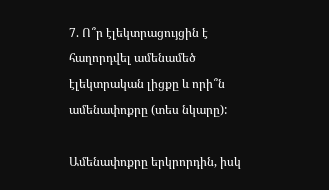7. Ո՞ր էլեկտրացույցին է հաղորդվել ամենամեծ էլեկտրական լիցքը և որի՞ն ամենափոքրը (տես նկարը):

Ամենափոքրը երկրորդին, իսկ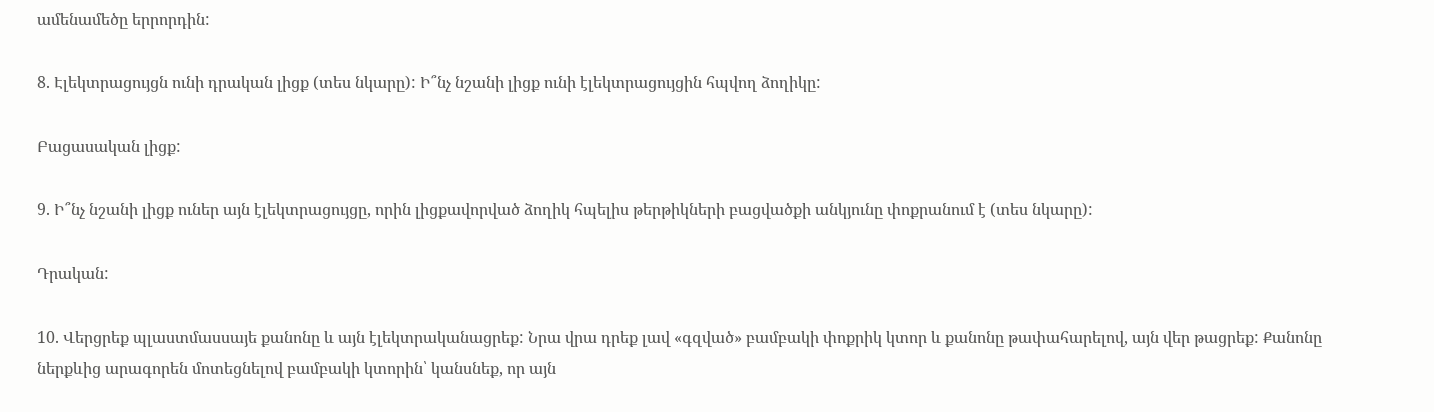ամենամեծը երրորդին:

8. Էլեկտրացույցն ունի դրական լիցք (տես նկարը): Ի՞նչ նշանի լիցք ունի էլեկտրացույցին հպվող ձողիկը:

Բացասական լիցք:

9. Ի՞նչ նշանի լիցք ուներ այն էլեկտրացույցը, որին լիցքավորված ձողիկ հպելիս թերթիկների բացվածքի անկյունը փոքրանում է (տես նկարը):

Դրական:

10. Վերցրեք պլաստմասսայե քանոնը և այն էլեկտրականացրեք: Նրա վրա դրեք լավ «գզված» բամբակի փոքրիկ կտոր և քանոնը թափահարելով, այն վեր թացրեք: Քանոնը ներքևից արագորեն մոտեցնելով բամբակի կտորին՝ կանսնեք, որ այն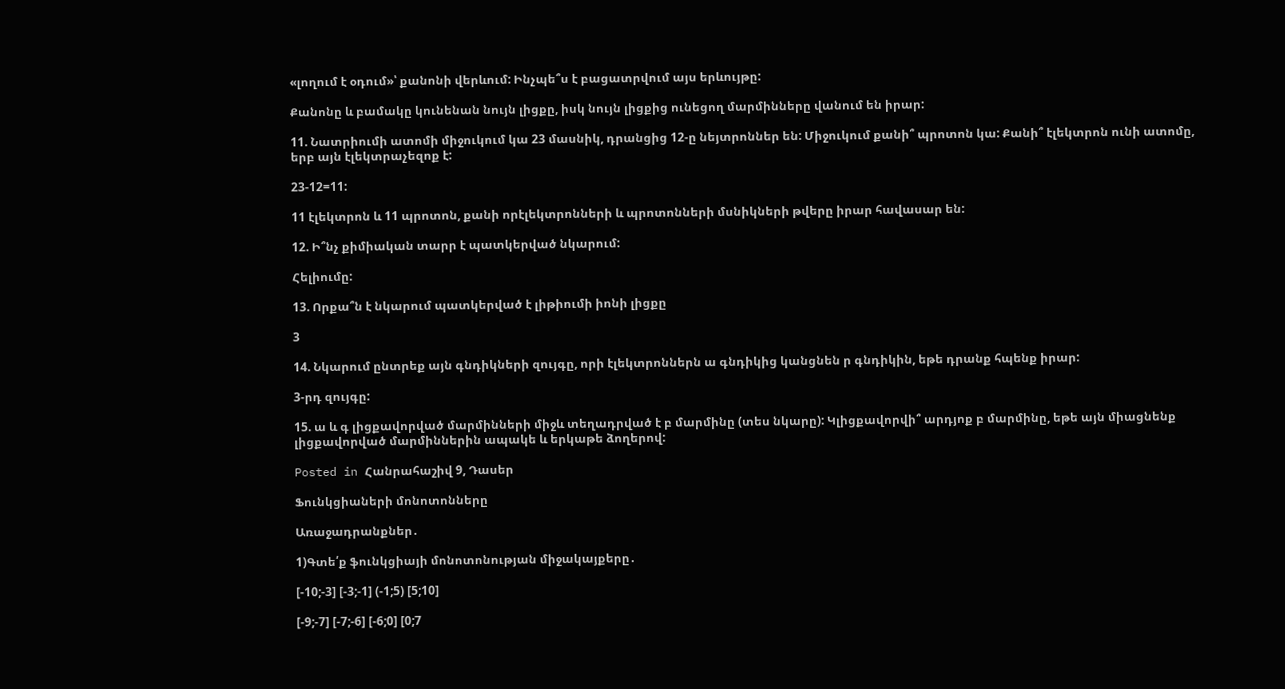«լողում է օդում»՝ քանոնի վերևում: Ինչպե՞ս է բացատրվում այս երևույթը:

Քանոնը և բամակը կունենան նույն լիցքը, իսկ նույն լիցքից ունեցող մարմինները վանում են իրար:

11. Նատրիումի ատոմի միջուկում կա 23 մասնիկ, դրանցից 12-ը նեյտրոններ են: Միջուկում քանի՞ պրոտոն կա: Քանի՞ էլեկտրոն ունի ատոմը, երբ այն էլեկտրաչեզոք է:

23-12=11:

11 էլեկտրոն և 11 պրոտոն, քանի որէլեկտրոնների և պրոտոնների մսնիկների թվերը իրար հավասար են:

12. Ի՞նչ քիմիական տարր է պատկերված նկարում:

Հելիումը:

13. Որքա՞ն է նկարում պատկերված է լիթիումի իոնի լիցքը

3

14. Նկարում ընտրեք այն գնդիկների զույգը, որի էլեկտրոններն ա գնդիկից կանցնեն ր գնդիկին, եթե դրանք հպենք իրար:

3-րդ զույգը:

15. ա և գ լիցքավորված մարմինների միջև տեղադրված է բ մարմինը (տես նկարը): Կլիցքավորվի՞ արդյոք բ մարմինը, եթե այն միացնենք լիցքավորված մարմիններին ապակե և երկաթե ձողերով:

Posted in Հանրահաշիվ 9, Դասեր

Ֆունկցիաների մոնոտոնները

Առաջադրանքներ․

1)Գտե՛ք ֆունկցիայի մոնոտոնության միջակայքերը․

[-10;-3] [-3;-1] (-1;5) [5;10]

[-9;-7] [-7;-6] [-6;0] [0;7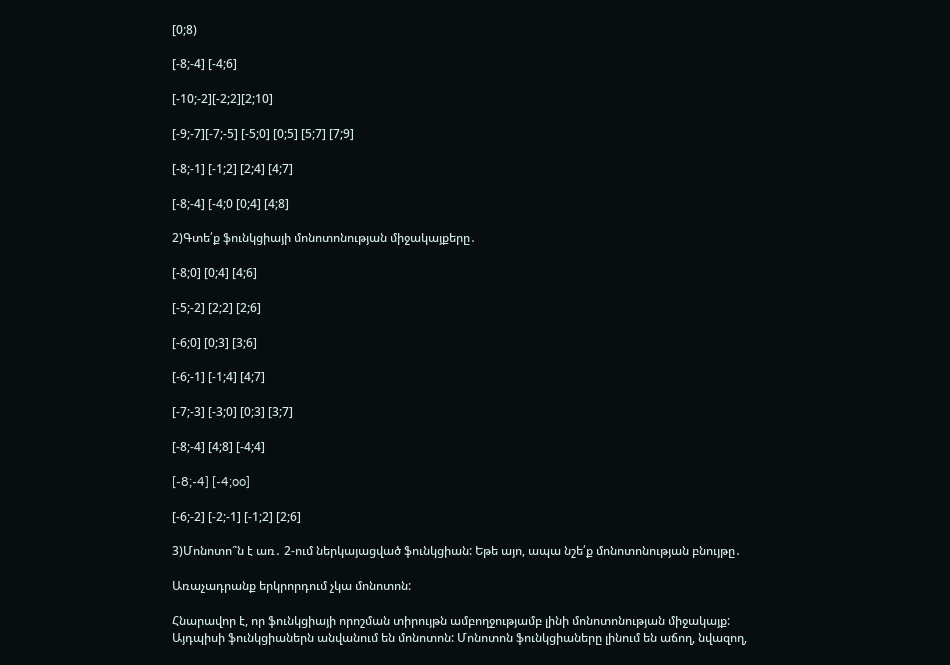[0;8)

[-8;-4] [-4;6]

[-10;-2][-2;2][2;10]

[-9;-7][-7;-5] [-5;0] [0;5] [5;7] [7;9]

[-8;-1] [-1;2] [2;4] [4;7]

[-8;-4] [-4;0 [0;4] [4;8]

2)Գտե՛ք ֆունկցիայի մոնոտոնության միջակայքերը․

[-8;0] [0;4] [4;6]

[-5;-2] [2;2] [2;6]

[-6;0] [0;3] [3;6]

[-6;-1] [-1;4] [4;7]

[-7;-3] [-3;0] [0;3] [3;7]

[-8;-4] [4;8] [-4;4]

[-8;-4] [-4;oo]

[-6;-2] [-2;-1] [-1;2] [2;6]

3)Մոնոտո՞ն է առ․ 2-ում ներկայացված ֆունկցիան: Եթե այո, ապա նշե՛ք մոնոտոնության բնույթը․

Առաչադրանք երկրորդում չկա մոնոտոն:

Հնարավոր է, որ ֆունկցիայի որոշման տիրույթն ամբողջությամբ լինի մոնոտոնության միջակայք: Այդպիսի ֆունկցիաներն անվանում են մոնոտոն: Մոնոտոն ֆունկցիաները լինում են աճող, նվազող,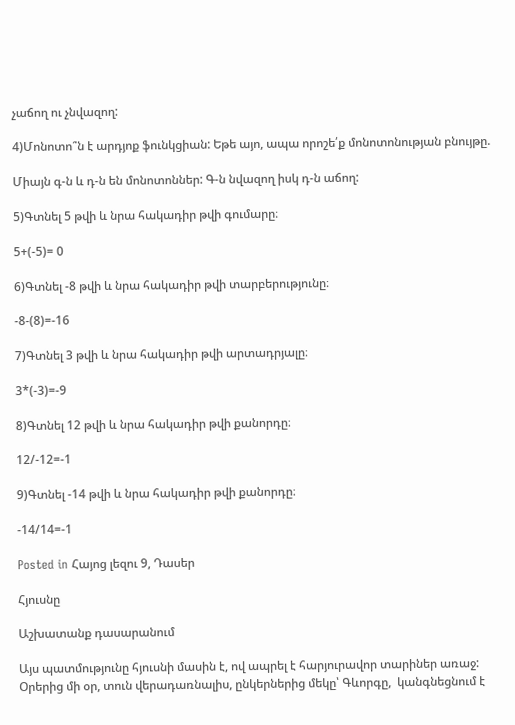չաճող ու չնվազող:

4)Մոնոտո՞ն է արդյոք ֆունկցիան: Եթե այո, ապա որոշե՛ք մոնոտոնության բնույթը.

Միայն գ-ն և դ-ն են մոնոտոններ: Գ-ն նվազող իսկ դ-ն աճող:

5)Գտնել 5 թվի և նրա հակադիր թվի գումարը։

5+(-5)= 0

6)Գտնել -8 թվի և նրա հակադիր թվի տարբերությունը։

-8-(8)=-16

7)Գտնել 3 թվի և նրա հակադիր թվի արտադրյալը։

3*(-3)=-9

8)Գտնել 12 թվի և նրա հակադիր թվի քանորդը։

12/-12=-1

9)Գտնել -14 թվի և նրա հակադիր թվի քանորդը։

-14/14=-1

Posted in Հայոց լեզու 9, Դասեր

Հյուսնը

Աշխատանք դասարանում

Այս պատմությունը հյուսնի մասին է, ով ապրել է հարյուրավոր տարիներ առաջ: Օրերից մի օր, տուն վերադառնալիս, ընկերներից մեկը՝ Գևորգը,  կանգնեցնում է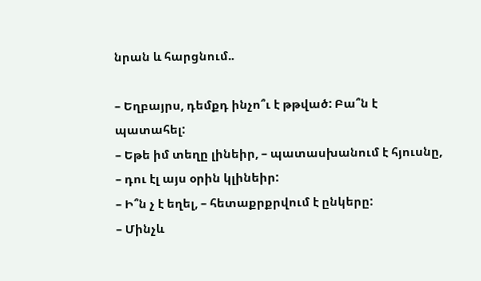նրան և հարցնում..

– Եղբայրս, դեմքդ ինչո՞ւ է թթված: Բա՞ն է պատահել:
– Եթե իմ տեղը լինեիր, – պատասխանում է հյուսնը, – դու էլ այս օրին կլինեիր:
– Ի՞ն չ է եղել, – հետաքրքրվում է ընկերը:
– Մինչև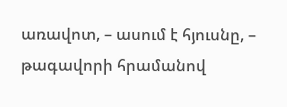առավոտ, – ասում է հյուսնը, – թագավորի հրամանով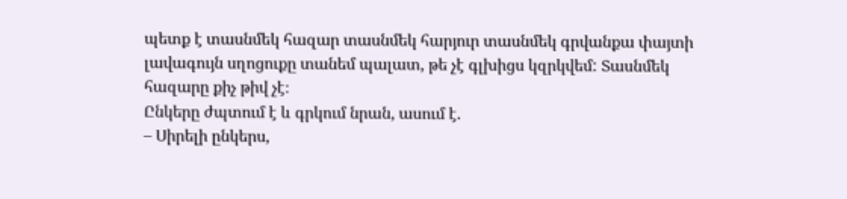պետք է տասնմեկ հազար տասնմեկ հարյուր տասնմեկ գրվանքա փայտի լավագույն սղոցուքը տանեմ պալատ, թե չէ գլխիցս կզրկվեմ: Տասնմեկ հազարը քիչ թիվ չէ։
Ընկերը ժպտում է և գրկում նրան, ասում է.
– Սիրելի ընկերս,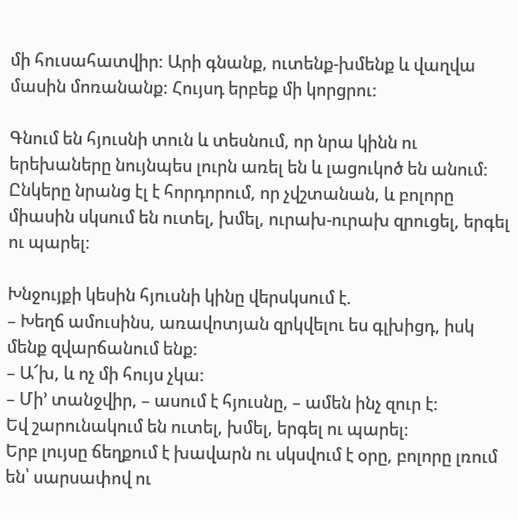մի հուսահատվիր: Արի գնանք, ուտենք-խմենք և վաղվա մասին մոռանանք: Հույսդ երբեք մի կորցրու:

Գնում են հյուսնի տուն և տեսնում, որ նրա կինն ու երեխաները նույնպես լուրն առել են և լացուկոծ են անում: Ընկերը նրանց էլ է հորդորում, որ չվշտանան, և բոլորը միասին սկսում են ուտել, խմել, ուրախ-ուրախ զրուցել, երգել ու պարել:

Խնջույքի կեսին հյուսնի կինը վերսկսում է.
– Խեղճ ամուսինս, առավոտյան զրկվելու ես գլխիցդ, իսկ մենք զվարճանում ենք:
– Ա՜խ, և ոչ մի հույս չկա:
– Մի’ տանջվիր, – ասում է հյուսնը, – ամեն ինչ զուր է:
Եվ շարունակում են ուտել, խմել, երգել ու պարել:
Երբ լույսը ճեղքում է խավարն ու սկսվում է օրը, բոլորը լռում են՝ սարսափով ու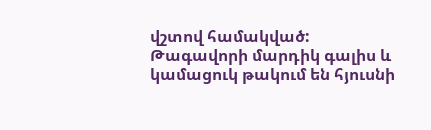վշտով համակված: Թագավորի մարդիկ գալիս և կամացուկ թակում են հյուսնի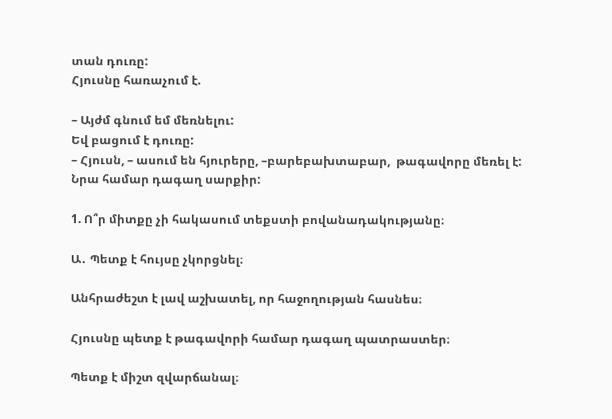տան դուռը:
Հյուսնը հառաչում է.

– Այժմ գնում եմ մեռնելու:
Եվ բացում է դուռը:
– Հյուսն, – ասում են հյուրերը, –բարեբախտաբար,  թագավորը մեռել է:
Նրա համար դագաղ սարքիր:

1. Ո՞ր միտքը չի հակասում տեքստի բովանադակությանը։

Ա․ Պետք է հույսը չկորցնել։

Անհրաժեշտ է լավ աշխատել, որ հաջողության հասնես։

Հյուսնը պետք է թագավորի համար դագաղ պատրաստեր։

Պետք է միշտ զվարճանալ։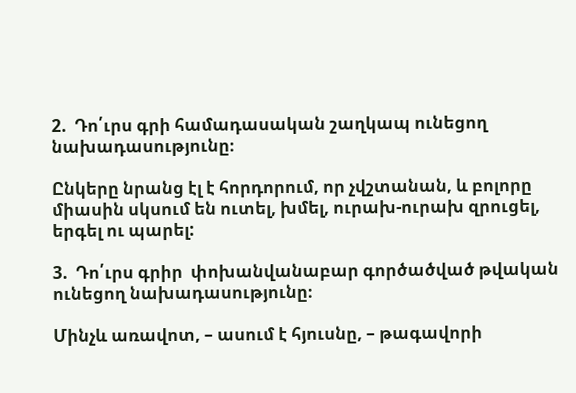2.  Դո՛ւրս գրի համադասական շաղկապ ունեցող նախադասությունը։

Ընկերը նրանց էլ է հորդորում, որ չվշտանան, և բոլորը միասին սկսում են ուտել, խմել, ուրախ-ուրախ զրուցել, երգել ու պարել:

3.  Դո՛ւրս գրիր  փոխանվանաբար գործածված թվական ունեցող նախադասությունը։

Մինչև առավոտ, – ասում է հյուսնը, – թագավորի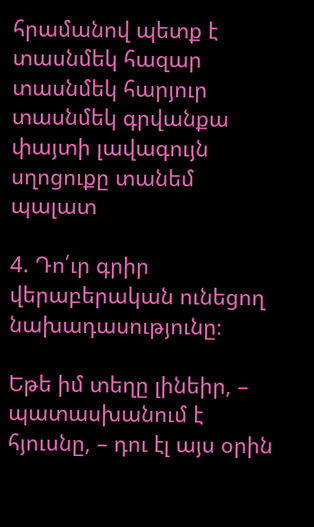հրամանով պետք է տասնմեկ հազար տասնմեկ հարյուր տասնմեկ գրվանքա փայտի լավագույն սղոցուքը տանեմ պալատ

4. Դո՛ւր գրիր վերաբերական ունեցող նախադասությունը։

Եթե իմ տեղը լինեիր, – պատասխանում է հյուսնը, – դու էլ այս օրին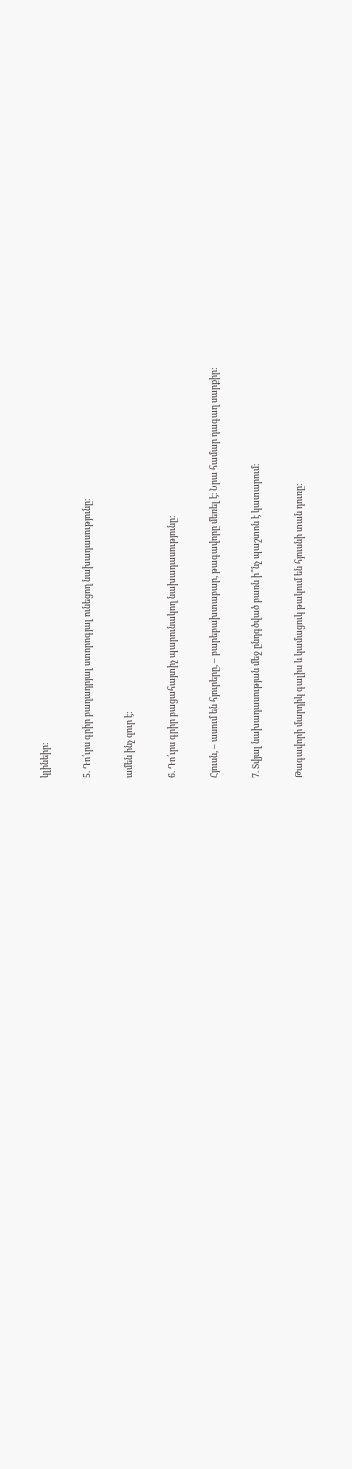կլինեիր:

5. Դո՛ւրս գրիր բաղադրյալ ստորոգյալ ունեցող նախադասությունը։

ամեն ինչ զուր է:

6. Դո՛ւրս գրիր բացահայտիչ պարունակող նախադասությունը։

Հյուսն, – ասում են հյուրերը, – բարեբախտաբար, թագավորը մեռել է։ Նրա համար դագաղ սարքիր:

7. Տվյալ նախադասության մեջ ընդգծված բառն ի՞նչ պաշտոն է կատարում։

Թագավորի մարդիկ գալիս և կամացուկ թակում են հյուսնի տան դուռը: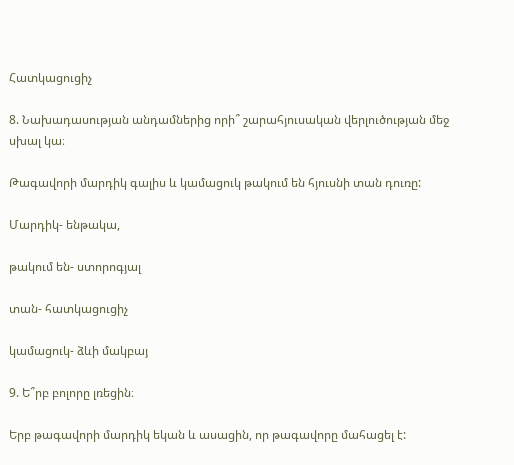Հատկացուցիչ

8. Նախադասության անդամներից որի՞ շարահյուսական վերլուծության մեջ սխալ կա։

Թագավորի մարդիկ գալիս և կամացուկ թակում են հյուսնի տան դուռը:

Մարդիկ- ենթակա,

թակում են- ստորոգյալ

տան- հատկացուցիչ

կամացուկ- ձևի մակբայ

9. Ե՞րբ բոլորը լռեցին։

Երբ թագավորի մարդիկ եկան և ասացին, որ թագավորը մահացել է: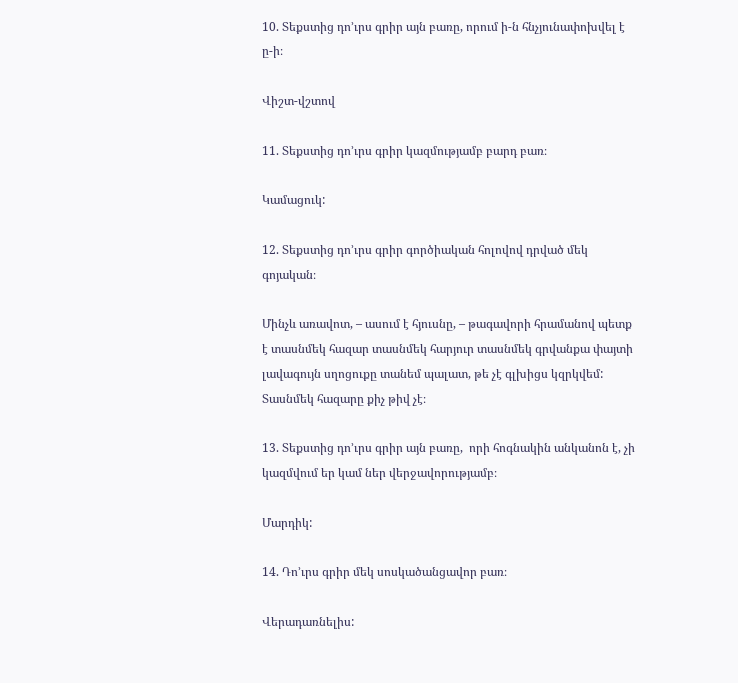10. Տեքստից դո’ւրս գրիր այն բառը, որում ի-ն հնչյունափոխվել է ը-ի։

Վիշտ-վշտով

11. Տեքստից դո’ւրս գրիր կազմությամբ բարդ բառ։

Կամացուկ:

12. Տեքստից դո’ւրս գրիր գործիական հոլովով դրված մեկ գոյական։

Մինչև առավոտ, – ասում է հյուսնը, – թագավորի հրամանով պետք է տասնմեկ հազար տասնմեկ հարյուր տասնմեկ գրվանքա փայտի լավագույն սղոցուքը տանեմ պալատ, թե չէ գլխիցս կզրկվեմ: Տասնմեկ հազարը քիչ թիվ չէ։

13. Տեքստից դո’ւրս գրիր այն բառը,  որի հոգնակին անկանոն է, չի կազմվում եր կամ ներ վերջավորությամբ։

Մարդիկ:

14. Դո’ւրս գրիր մեկ սոսկածանցավոր բառ։

Վերադառնելիս: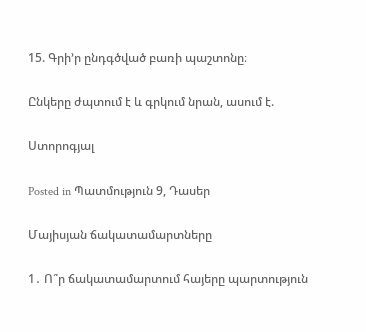15. Գրի’ր ընդգծված բառի պաշտոնը։

Ընկերը ժպտում է և գրկում նրան, ասում է.

Ստորոգյալ

Posted in Պատմություն 9, Դասեր

Մայիսյան ճակատամարտները

1․ Ո՞ր ճակատամարտում հայերը պարտություն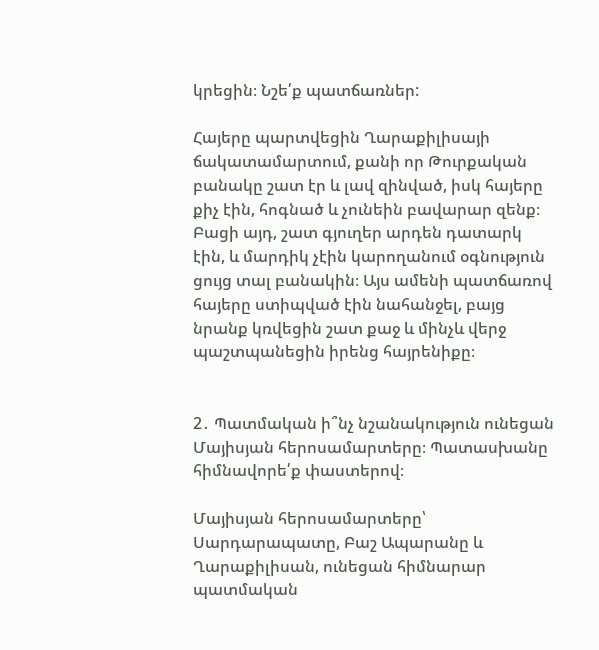կրեցին։ Նշե՛ք պատճառներ:

Հայերը պարտվեցին Ղարաքիլիսայի ճակատամարտում, քանի որ Թուրքական բանակը շատ էր և լավ զինված, իսկ հայերը քիչ էին, հոգնած և չունեին բավարար զենք։ Բացի այդ, շատ գյուղեր արդեն դատարկ էին, և մարդիկ չէին կարողանում օգնություն ցույց տալ բանակին։ Այս ամենի պատճառով հայերը ստիպված էին նահանջել, բայց նրանք կռվեցին շատ քաջ և մինչև վերջ պաշտպանեցին իրենց հայրենիքը։


2․ Պատմական ի՞նչ նշանակություն ունեցան Մայիսյան հերոսամարտերը։ Պատասխանը հիմնավորե՛ք փաստերով։

Մայիսյան հերոսամարտերը՝ Սարդարապատը, Բաշ Ապարանը և Ղարաքիլիսան, ունեցան հիմնարար պատմական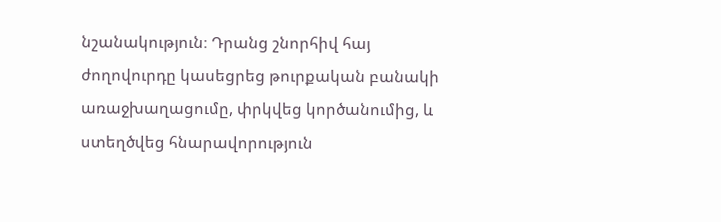նշանակություն։ Դրանց շնորհիվ հայ ժողովուրդը կասեցրեց թուրքական բանակի առաջխաղացումը, փրկվեց կործանումից, և ստեղծվեց հնարավորություն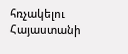հռչակելու Հայաստանի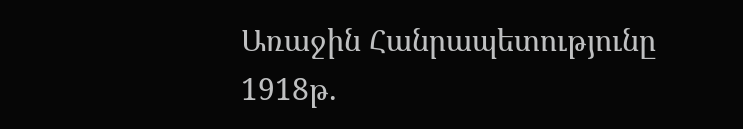Առաջին Հանրապետությունը 1918թ.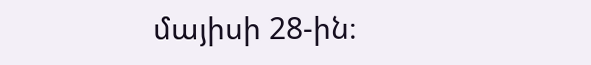մայիսի 28-ին։